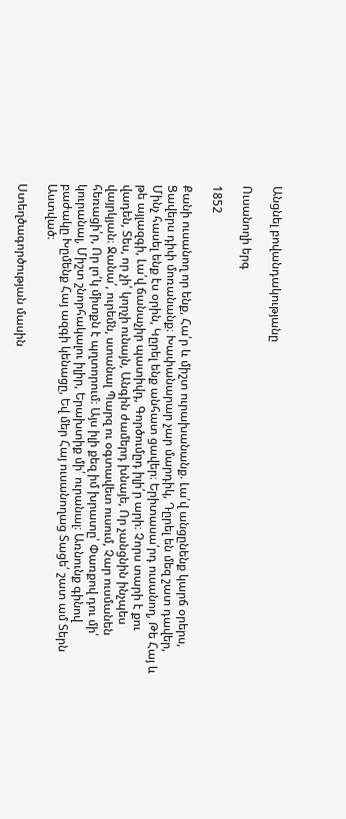Անցնել բովանդակությանը

Ուսանողի երգ

1852

Քանի ուսանող որ ենք, Հա՛ր և միշտ ուրախանանք. Լա՛վ անցընենք կարճ օրերս, Ցավերս դիփ մոռանանք։ Խափանարար չար մարդիկ, Դըրել են մեզ շատ դավեր, Մինչ հասել ենք էս օրին, Կըրել ենք անհատ ցավեր։ Երիտասա՛րդ ուսանող, Թե Հայ և թե այլազգի, Լա՛վ ճանաչիր պատիվդ, Գործումըդ իլի՛ր արի։ Չորս տարի է քու վադեն, Տես, որ չի՛ կորչի ունայն, Անգին ժամերդ խնայե, Որ չանցնին ինչպես վայրկյան։ Ջանա՛, ուրեմն, ստանալ Պարզ ու օգտավետ ուսում, Չար ուսմանեն հեռացի՛ր, Որ լո՛կ միտքն է պղտորում։ Այս իլի քեզ իմ խրատը՝ Փառքով դու մի՛ կուրանալ, Միշտ շնորհակալու իլիր, Երախտիք մի՛ ուրանալ։ Առնունք գինով բաժակը Խըմենք Հայ ազգի կենացը, Եվ մեր Հայ ուսանողաց Տացե՛ շատ ամ Տերն Աստված։

Ստեղծագործության մասին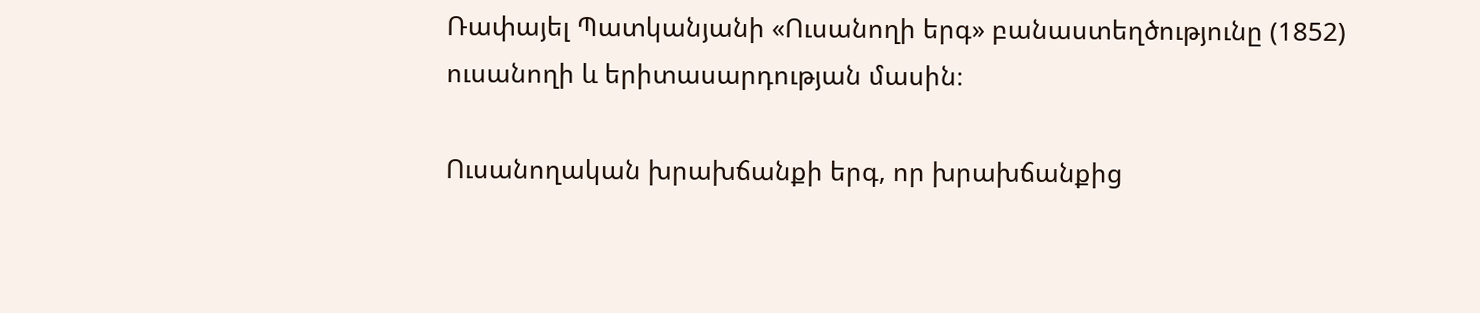Ռափայել Պատկանյանի «Ուսանողի երգ» բանաստեղծությունը (1852) ուսանողի և երիտասարդության մասին։

Ուսանողական խրախճանքի երգ, որ խրախճանքից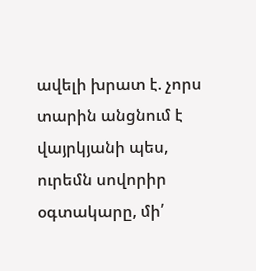ավելի խրատ է. չորս տարին անցնում է վայրկյանի պես, ուրեմն սովորիր օգտակարը, մի՛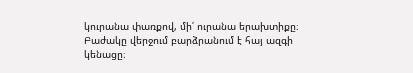կուրանա փառքով, մի՛ ուրանա երախտիքը։ Բաժակը վերջում բարձրանում է հայ ազգի կենացը։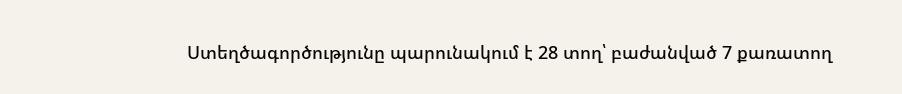Ստեղծագործությունը պարունակում է 28 տող՝ բաժանված 7 քառատող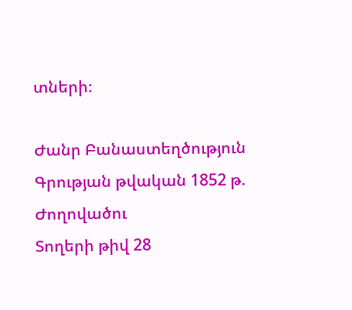տների։

Ժանր Բանաստեղծություն
Գրության թվական 1852 թ.
Ժողովածու
Տողերի թիվ 28